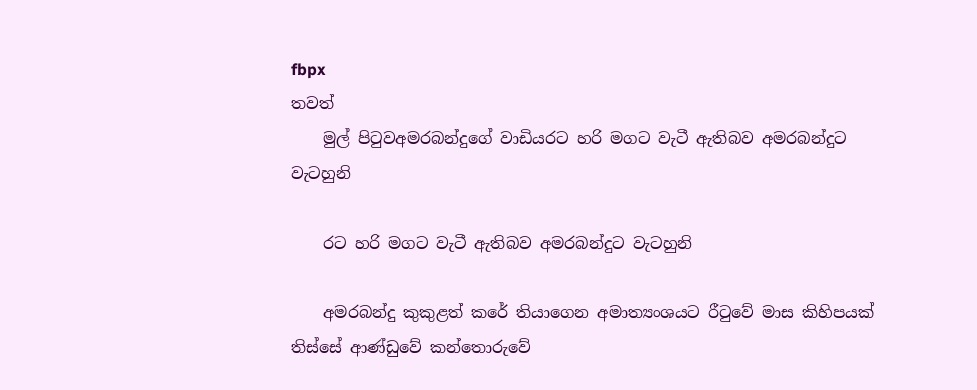fbpx
තවත්
    මුල් පිටුවඅමරබන්දුගේ වාඩියරට හරි මගට වැටී ඇතිබව අමරබන්දුට වැටහුනි

    රට හරි මගට වැටී ඇතිබව අමරබන්දුට වැටහුනි

    අමරබන්දු කුකුළත් කරේ තියාගෙන අමාත්‍යංශයට රීටුවේ මාස කිහිපයක් තිස්සේ ආණ්ඩුවේ කන්තොරුවේ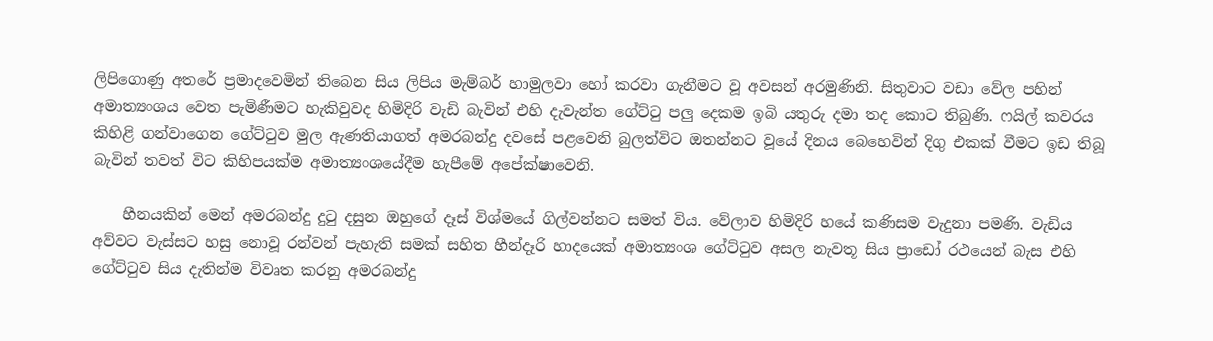ලිපිගොණු අතරේ ප්‍රමාදවෙමින් තිබෙන සිය ලිපිය මැම්බර් හාමුලවා හෝ කරවා ගැනීමට වූ අවසන් අරමුණිනි. සිතුවාට වඩා වේල පහින් අමාත්‍යංශය වෙත පැමිණීමට හැකිවුවද හිමිදිරි වැඩි බැවින් එහි දැවැන්ත ගේට්ටු පලු දෙකම ඉබි යතුරු දමා තද කොට තිබුණි. ෆයිල් කවරය කිහිළි ගන්වාගෙන ගේට්ටුව මුල ඇණතියාගත් අමරබන්දු දවසේ පළවෙනි බුලත්විට ඔතන්නට වූයේ දිනය බෙහෙවින් දිගු එකක් වීමට ඉඩ තිබූ බැවින් තවත් විට කිහිපයක්ම අමාත්‍යංශයේදීම හැපීමේ අපේක්ෂාවෙනි.

    හීනයකින් මෙන් අමරබන්දු දුටු දසුන ඔහුගේ දෑස් විශ්මයේ ගිල්වන්නට සමත් විය. වේලාව හිමිදිරි හයේ කණිසම වැදුනා පමණි. වැඩිය අව්වට වැස්සට හසු නොවූ රන්වන් පැහැති සමක් සහිත හීන්දෑරි හාදයෙක් අමාත්‍යංශ ගේට්ටුව අසල නැවතූ සිය ප්‍රාඩෝ රථයෙන් බැස එහි ගේට්ටුව සිය දැතින්ම විවෘත කරනු අමරබන්දු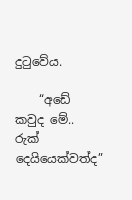දුටුවේය.

    “අඩේ කවුද මේ.. රුක් දෙයියෙක්වත්ද”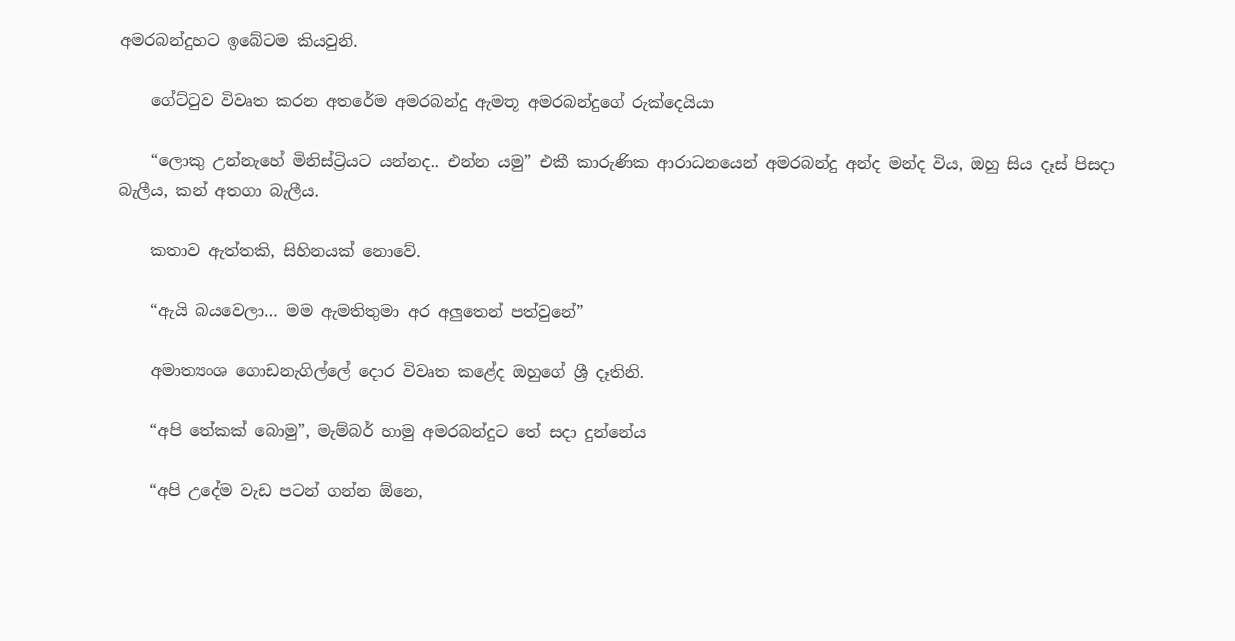අමරබන්දුහට ඉබේටම කියවුනි.

    ගේට්ටුව විවෘත කරන අතරේම අමරබන්දු ඇමතූ අමරබන්දුගේ රුක්දෙයියා

    “ලොකු උන්නැහේ මිනිස්ට්‍රියට යන්නද.. එන්න යමු” එකී කාරුණික ආරාධනයෙන් අමරබන්දු අන්ද මන්ද විය, ඔහු සිය දෑස් පිසදා බැලීය, කන් අතගා බැලීය.

    කතාව ඇත්තකි, සිහිනයක් නොවේ.

    “ඇයි බයවෙලා… මම ඇමතිතුමා අර අලුතෙන් පත්වුනේ”

    අමාත්‍යංශ ගොඩනැගිල්ලේ දොර විවෘත කළේද ඔහුගේ ශ්‍රී දෑතිනි.

    “අපි තේකක් බොමු”, මැම්බර් හාමු අමරබන්දුට තේ සදා දුන්නේය

    “අපි උදේම වැඩ පටන් ගන්න ඕනෙ,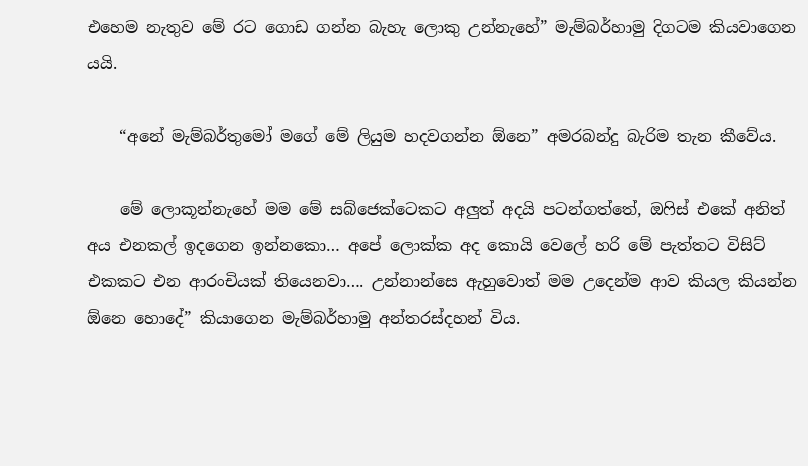එහෙම නැතුව මේ රට ගොඩ ගන්න බැහැ ලොකු උන්නැහේ” මැම්බර්හාමු දිගටම කියවාගෙන යයි.

    “අනේ මැම්බර්තුමෝ මගේ මේ ලියුම හදවගන්න ඕනෙ” අමරබන්දු බැරිම තැන කීවේය.

    මේ ලොකූන්නැහේ මම මේ සබ්ජෙක්ටෙකට අලුත් අදයි පටන්ගත්තේ, ඔෆිස් එකේ අනිත් අය එනකල් ඉදගෙන ඉන්නකො… අපේ ලොක්ක අද කොයි වෙලේ හරි මේ පැත්තට විසිට් එකකට එන ආරංචියක් තියෙනවා…. උන්නාන්සෙ ඇහුවොත් මම උදෙන්ම ආව කියල කියන්න ඕනෙ හොදේ” කියාගෙන මැම්බර්හාමු අන්තරස්දහන් විය.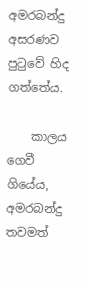අමරබන්දු අසරණව පුටුවේ හිද ගත්තේය.

    කාලය ගෙවී ගියේය, අමරබන්දු තවමත්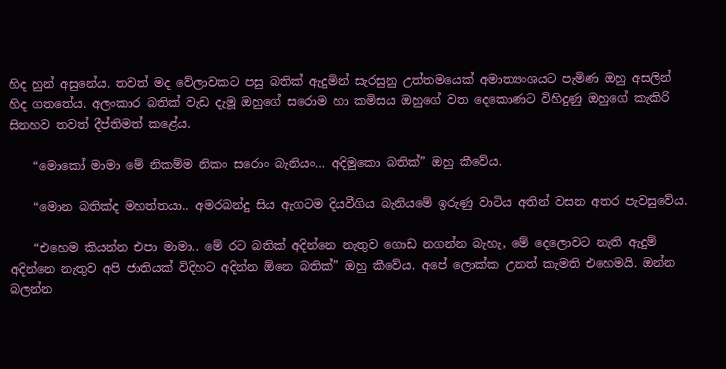හිද හුන් අසුනේය. තවත් මද වේලාවකට පසු බතික් ඇදුමින් සැරසුනු උත්තමයෙක් අමාත්‍යංශයට පැමිණ ඔහු අසලින් හිද ගතතේය. අලංකාර බතික් වැඩ දැමූ ඔහුගේ සරොම හා කමිසය ඔහුගේ වත දෙකොණට විහිදුණු ඔහුගේ කැකිරි සිනහව තවත් දීප්තිමත් කළේය.

    “මොකෝ මාමා මේ නිකම්ම නිකං සරොං බැනියං… අදිමුකො බතික්” ඔහු කීවේය.

    “මොන බතික්ද මහත්තයා.. අමරබන්දු සිය ඇගටම දියවීගිය බැනියමේ ඉරුණු වාටිය අතින් වසන අතර පැවසුවේය.

    “එහෙම කියන්න එපා මාමා.. මේ රට බතික් අදින්නෙ නැතුව ගොඩ නගන්න බැහැ, මේ දෙලොවට නැති ඇදුම් අදින්නෙ නැතුව අපි ජාතියක් විදිහට අදින්න ඕනෙ බතික්” ඔහු කීවේය. අපේ ලොක්ක උනත් කැමති එහෙමයි. ඔන්න බලන්න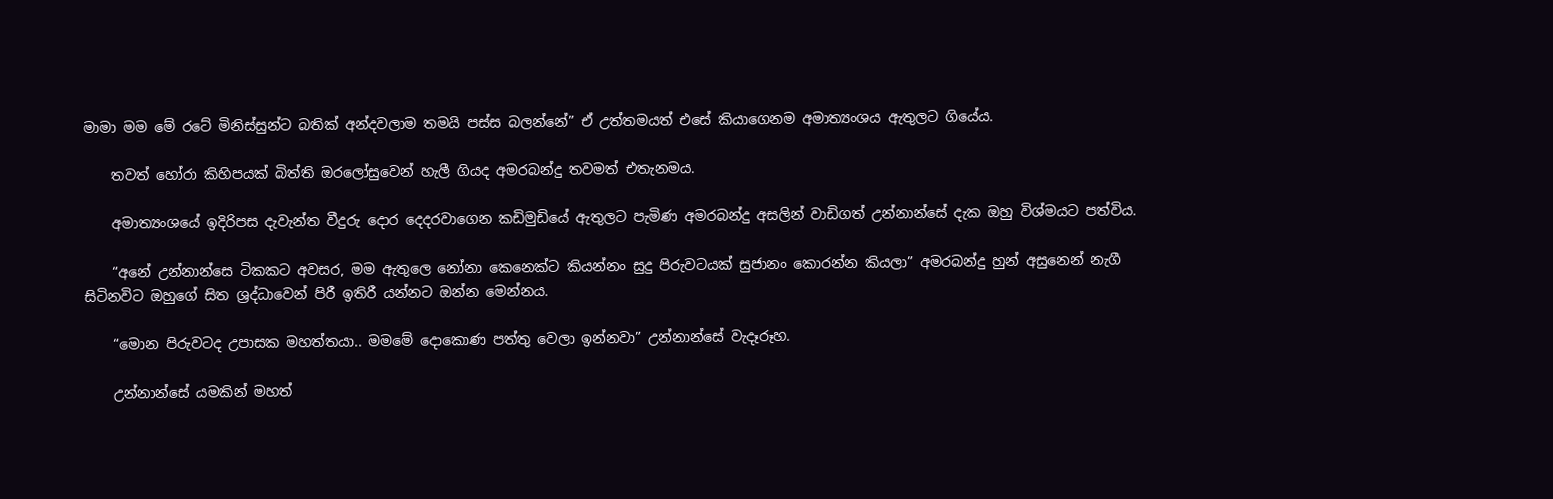මාමා මම මේ රටේ මිනිස්සුන්ට බතික් අන්දවලාම තමයි පස්ස බලන්නේ” ඒ උත්තමයත් එසේ කියාගෙනම අමාත්‍යංශය ඇතුලට ගියේය.

    තවත් හෝරා කිහිපයක් බිත්ති ඔරලෝසුවෙන් හැලී ගියද අමරබන්දු තවමත් එතැනමය.

    අමාත්‍යංශයේ ඉදිරිපස දැවැන්ත වීදුරු දොර දෙදරවාගෙන කඩිමුඩියේ ඇතුලට පැමිණ අමරබන්දු අසලින් වාඩිගත් උන්නාන්සේ දැක ඔහු විශ්මයට පත්විය.

    “අනේ උන්නාන්සෙ ටිකකට අවසර, මම ඇතුලෙ නෝනා කෙනෙක්ට කියන්නං සුදු පිරුවටයක් සුජානං කොරන්න කියලා” අමරබන්දු හුන් අසුනෙන් නැගී සිටිනවිට ඔහුගේ සිත ශ්‍රද්ධාවෙන් පිරී ඉතිරී යන්නට ඔන්න මෙන්නය.

    “මොන පිරුවටද උපාසක මහත්තයා.. මමමේ දොකොණ පත්තු වෙලා ඉන්නවා” උන්නාන්සේ වැදෑරූහ.

    උන්නාන්සේ යමකින් මහත්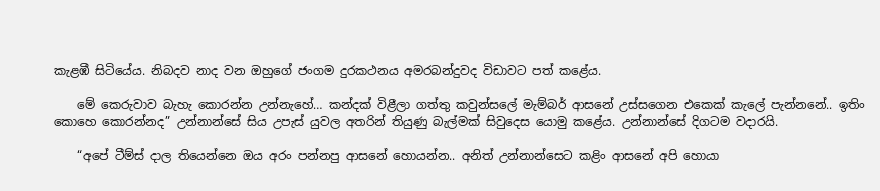කැළඹී සිටියේය. නිබදව නාද වන ඔහුගේ ජංගම දුරකථනය අමරබන්දුවද විඩාවට පත් කළේය.

    මේ කෙරුවාව බැහැ කොරන්න උන්නැහේ… කන්දක් විළීලා ගත්තු කවුන්සලේ මැම්බර් ආසනේ උස්සගෙන එකෙක් කැලේ පැන්නනේ.. ඉතිං කොහෙ කොරන්නද” උන්නාන්සේ සිය උපැස් යුවල අතරින් තියුණු බැල්මක් සිවුදෙස යොමු කළේය. උන්නාන්සේ දිගටම වදාරයි.

    “අපේ ටීම්ස් දාල තියෙන්නෙ ඔය අරං පන්නපු ආසනේ හොයන්න.. අනිත් උන්නාන්සෙට කළිං ආසනේ අපි හොයා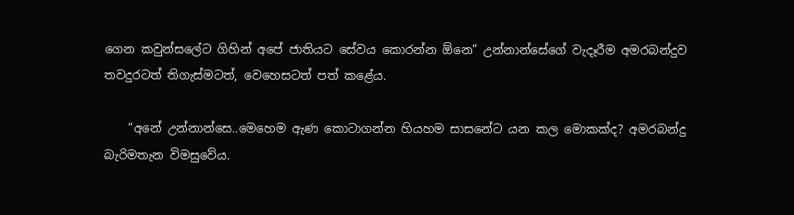ගෙන කවුන්සලේට ගිහින් අපේ ජාතියට සේවය කොරන්න ඕනෙ” උන්නාන්සේගේ වැදෑරීම අමරබන්දුව තවදුරටත් තිගැස්මටත්, වෙහෙසටත් පත් කළේය.

    “අනේ උන්නාන්සෙ..මෙහෙම ඇණ කොටාගන්න හියහම සාසනේට යන කල මොකක්ද? අමරබන්දු බැරිමතැන විමසුවේය.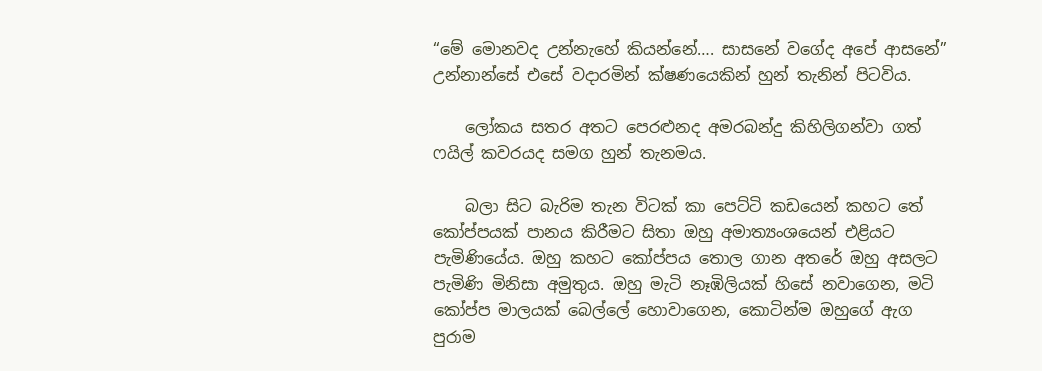“මේ මොනවද උන්නැහේ කියන්නේ…. සාසනේ වගේද අපේ ආසනේ” උන්නාන්සේ එසේ වදාරමින් ක්ෂණයෙකින් හුන් තැනින් පිටවිය.

    ලෝකය සතර අතට පෙරළුනද අමරබන්දු කිහිලිගන්වා ගත් ෆයිල් කවරයද සමග හුන් තැනමය.

    බලා සිට බැරිම තැන විටක් කා පෙට්ටි කඩයෙන් කහට තේ කෝප්පයක් පානය කිරීමට සිතා ඔහු අමාත්‍යංශයෙන් එළියට පැමිණියේය. ඔහු කහට කෝප්පය තොල ගාන අතරේ ඔහු අසලට පැමිණි මිනිසා අමුතුය. ඔහු මැටි නෑඹිලියක් හිසේ නවාගෙන, මටි කෝප්ප මාලයක් බෙල්ලේ හොවාගෙන, කොටින්ම ඔහුගේ ඇග පුරාම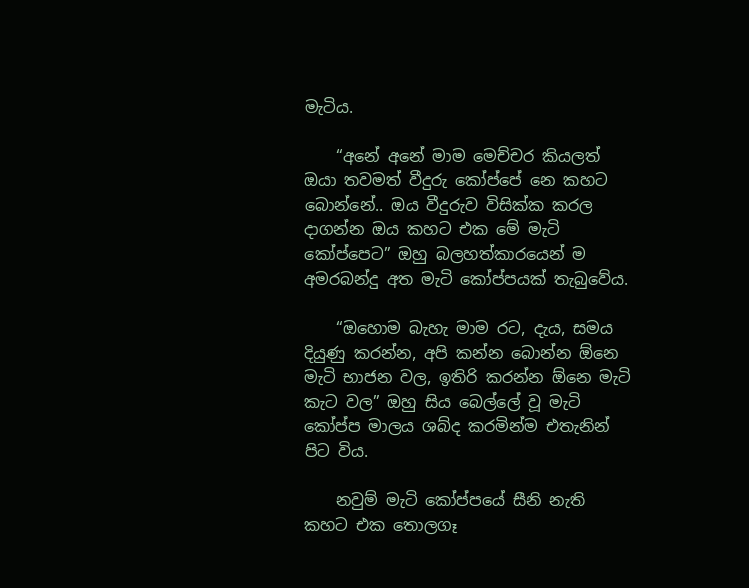මැටිය.

    “අනේ අනේ මාම මෙච්චර කියලත් ඔයා තවමත් වීදුරු කෝප්පේ නෙ කහට බොන්නේ.. ඔය වීදුරුව විසික්ක කරල දාගන්න ඔය කහට එක මේ මැටි කෝප්පෙට” ඔහු බලහත්කාරයෙන් ම අමරබන්දු අත මැටි කෝප්පයක් තැබුවේය.

    “ඔහොම බැහැ මාම රට, දැය, සමය දියුණු කරන්න, අපි කන්න බොන්න ඕනෙ මැටි භාජන වල, ඉතිරි කරන්න ඕනෙ මැටි කැට වල” ඔහු සිය බෙල්ලේ වූ මැටි කෝප්ප මාලය ශබ්ද කරමින්ම එතැනින් පිට විය.

    නවුම් මැටි කෝප්පයේ සීනි නැති කහට එක තොලගෑ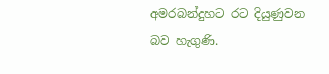අමරබන්දුහට රට දියුණුවන බව හැගුණි.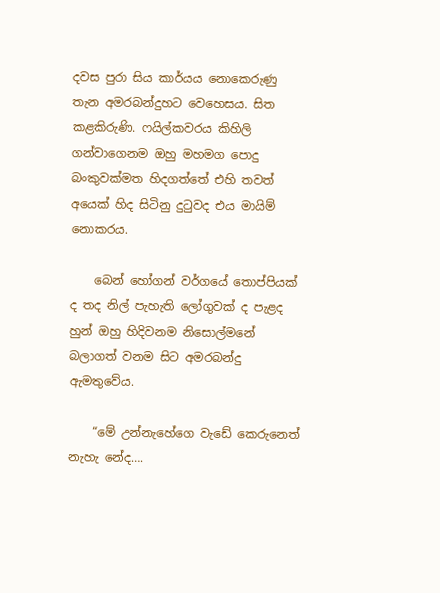දවස පුරා සිය කාර්යය නොකෙරුණු තැන අමරබන්දුහට වෙහෙසය. සිත කළකිරුණි. ෆයිල්කවරය කිහිලි ගන්වාගෙනම ඔහු මහමග පොදු බංකුවක්මත හිදගත්තේ එහි තවත් අයෙක් හිද සිටිනු දුටුවද එය මායිම් නොකරය.

    බෙන් හෝගන් වර්ගයේ තොප්පියක් ද තද නිල් පැහැති ලෝගුවක් ද පැළද හුන් ඔහු හිදිවනම නිසොල්මනේ බලාගත් වනම සිට අමරබන්දු ඇමතුවේය.

    “මේ උන්නැහේගෙ වැඩේ කෙරුනෙත් නැහැ නේද….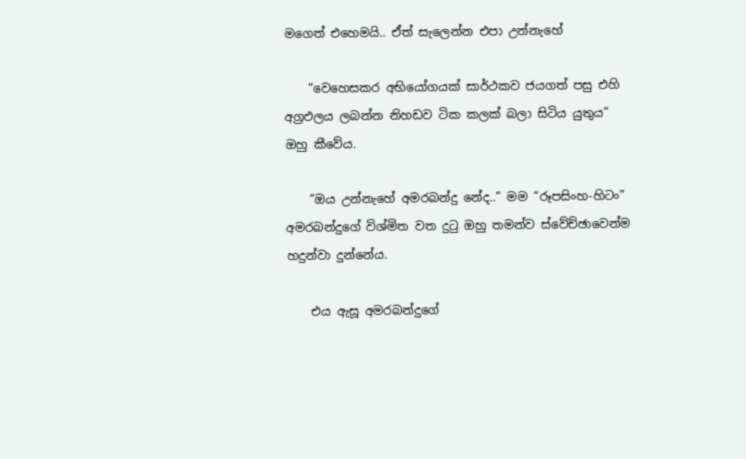මගෙත් එහෙමයි.. ඒත් සැලෙන්න එපා උන්නැහේ

    “වෙහෙසකර අභියෝගයක් සාර්ථකව ජයගත් පසු එහි අග්‍රඵලය ලබන්න නිහඩව ටික කලක් බලා සිටිය යුතුය” ඔහු කීවේය.

    “ඔය උන්නැහේ අමරබන්දු නේද..” මම “රූපසිංහ-හිටං” අමරබන්දුගේ විශ්මිත වත දුටු ඔහු තමන්ව ස්වේච්ඡාවෙන්ම හදුන්වා දුන්නේය.

    එය ඇසූ අමරබන්දුගේ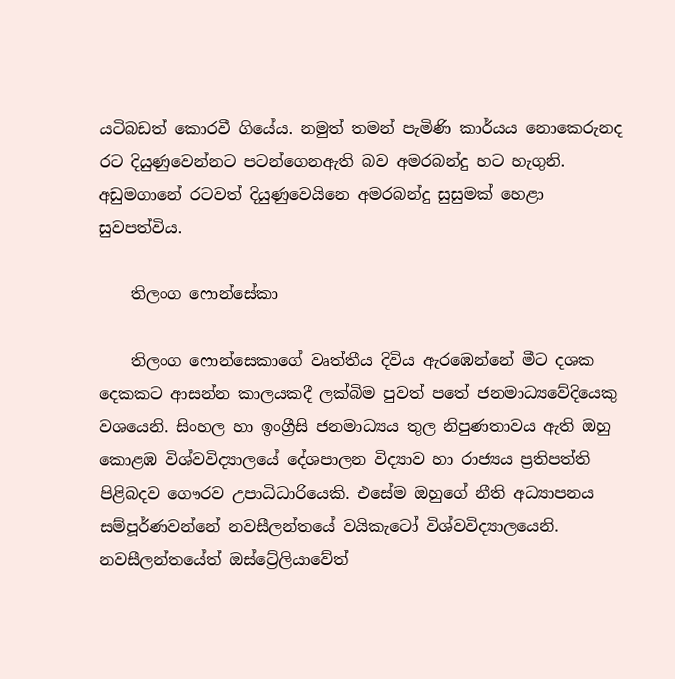යටිබඩත් කොරවී ගියේය. නමුත් තමන් පැමිණි කාර්යය නොකෙරුනද රට දියුණුවෙන්නට පටන්ගෙනඇති බව අමරබන්දු හට හැගුනි. අඩුමගානේ රටවත් දියුණුවෙයිනෙ අමරබන්දු සුසුමක් හෙළා සුවපත්විය.

    තිලංග ෆොන්සේකා

    තිලංග ෆොන්සෙකාගේ වෘත්තීය දිවිය ඇරඹෙන්නේ මීට දශක දෙකකට ආසන්න කාලයකදී ලක්බිම පුවත් පතේ ජනමාධ්‍යවේදියෙකු වශයෙනි. සිංහල හා ඉංග්‍රීසි ජනමාධ්‍යය තුල නිපුණතාවය ඇති ඔහු කොළඹ විශ්වවිද්‍යාලයේ දේශපාලන විද්‍යාව හා රාජ්‍යය ප්‍රතිපත්ති පිළිබදව ගෞරව උපාධිධාරියෙකි. එසේම ඔහුගේ නීති අධ්‍යාපනය සම්පූර්ණවන්නේ නවසීලන්තයේ වයිකැටෝ විශ්වවිද්‍යාලයෙනි. නවසීලන්තයේත් ඔස්ට්‍රේලියාවේත්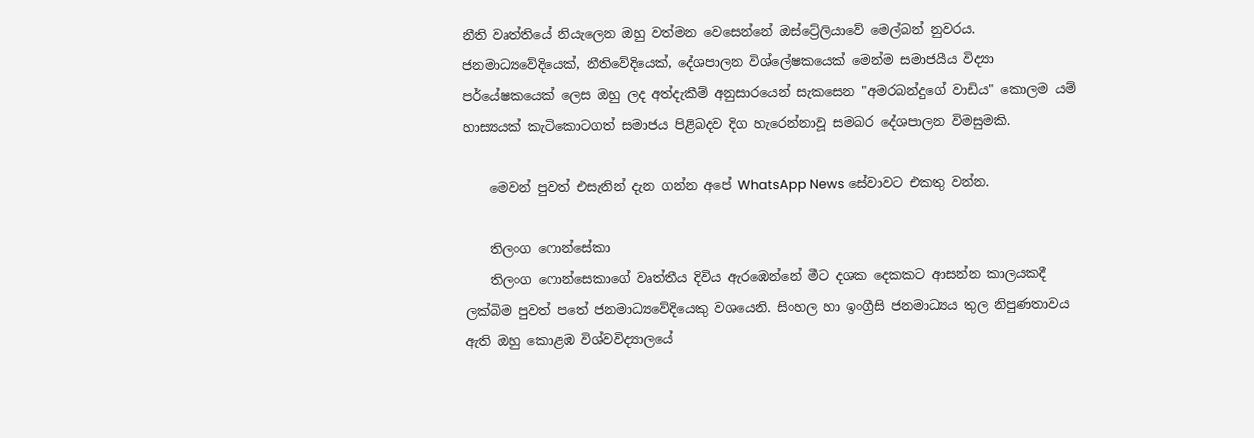නීති වෘත්තියේ නියැලෙන ඔහු වත්මන වෙසෙන්නේ ඔස්ට්‍රේලියාවේ මෙල්බන් නුවරය. ජනමාධ්‍යවේදියෙක්, නීතිවේදියෙක්, දේශපාලන විශ්ලේෂකයෙක් මෙන්ම සමාජයීය විද්‍යා පර්යේෂකයෙක් ලෙස ඔහු ලද අත්දැකීම් අනුසාරයෙන් සැකසෙන "අමරබන්දුගේ වාඩිය" කොලම යම් හාස්‍යයක් කැටිකොටගත් සමාජය පිළිබදව දිග හැරෙන්නාවූ සමබර දේශපාලන විමසුමකි.

    මෙවන් පුවත් එසැනින් දැන ගන්න අපේ WhatsApp News සේවාවට එකතු වන්න.

    තිලංග ෆොන්සේකා
    තිලංග ෆොන්සෙකාගේ වෘත්තීය දිවිය ඇරඹෙන්නේ මීට දශක දෙකකට ආසන්න කාලයකදී ලක්බිම පුවත් පතේ ජනමාධ්‍යවේදියෙකු වශයෙනි. සිංහල හා ඉංග්‍රීසි ජනමාධ්‍යය තුල නිපුණතාවය ඇති ඔහු කොළඹ විශ්වවිද්‍යාලයේ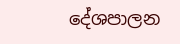දේශපාලන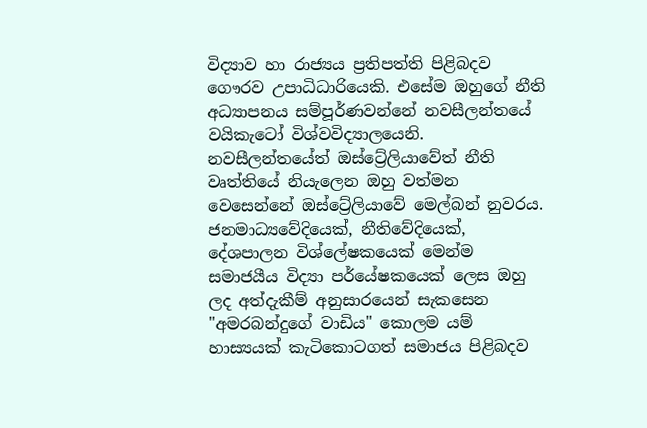විද්‍යාව හා රාජ්‍යය ප්‍රතිපත්ති පිළිබදව ගෞරව උපාධිධාරියෙකි. එසේම ඔහුගේ නීති අධ්‍යාපනය සම්පූර්ණවන්නේ නවසීලන්තයේ වයිකැටෝ විශ්වවිද්‍යාලයෙනි. නවසීලන්තයේත් ඔස්ට්‍රේලියාවේත් නීති වෘත්තියේ නියැලෙන ඔහු වත්මන වෙසෙන්නේ ඔස්ට්‍රේලියාවේ මෙල්බන් නුවරය. ජනමාධ්‍යවේදියෙක්, නීතිවේදියෙක්, දේශපාලන විශ්ලේෂකයෙක් මෙන්ම සමාජයීය විද්‍යා පර්යේෂකයෙක් ලෙස ඔහු ලද අත්දැකීම් අනුසාරයෙන් සැකසෙන "අමරබන්දුගේ වාඩිය" කොලම යම් හාස්‍යයක් කැටිකොටගත් සමාජය පිළිබදව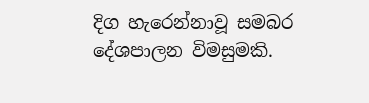දිග හැරෙන්නාවූ සමබර දේශපාලන විමසුමකි.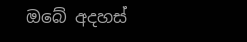ඔබේ අදහස්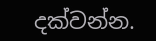දක්වන්න.